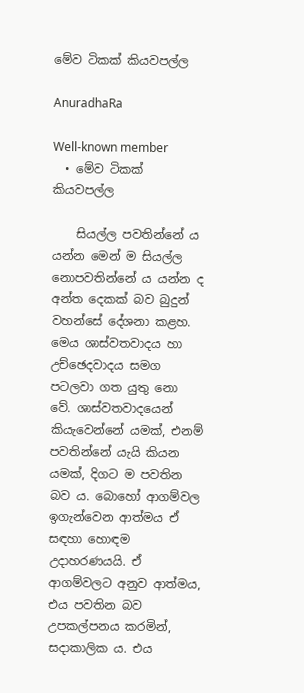මේව ටිකක් කියවපල්ල

AnuradhaRa

Well-known member
  • මේව ටිකක් කියවපල්ල

    සියල්ල පවතින්නේ ය යන්න මෙන් ම සියල්ල නොපවතින්නේ ය යන්න ද අන්ත දෙකක් බව බුදුන් වහන්සේ දේශනා කළහ. මෙය ශාස්වතවාදය හා උච්ඡෙදවාදය සමග පටලවා ගත යුතු නො වේ. ශාස්වතවාදයෙන් කියැවෙන්නේ යමක්, එනම් පවතින්නේ යැයි කියන යමක්, දිගට ම පවතින බව ය. බොහෝ ආගම්වල ඉගැන්වෙන ආත්මය ඒ සඳහා හොඳම උදාහරණයයි. ඒ ආගම්වලට අනුව ආත්මය, එය පවතින බව උපකල්පනය කරමින්, සදාකාලික ය. එය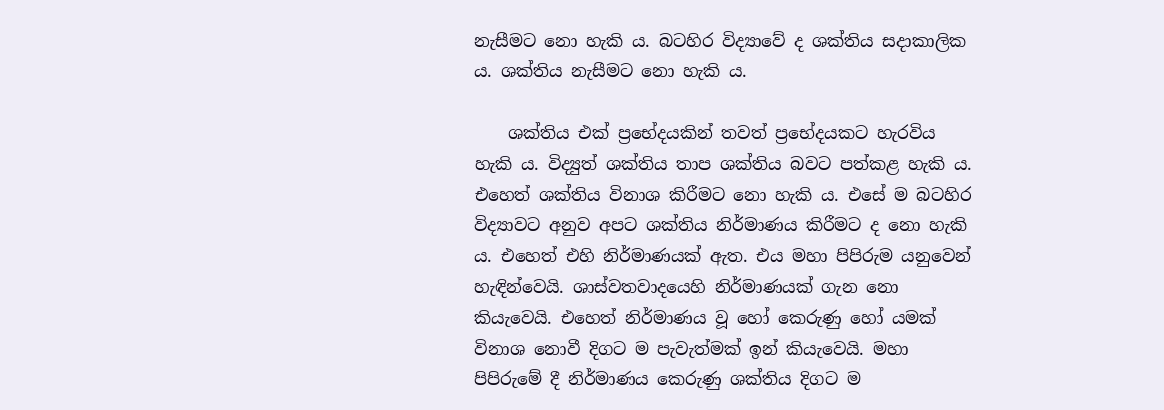නැසීමට නො හැකි ය. බටහිර විද්‍යාවේ ද ශක්තිය සදාකාලික ය. ශක්තිය නැසීමට නො හැකි ය.

    ශක්තිය එක් ප්‍රභේදයකින් තවත් ප්‍රභේදයකට හැරවිය හැකි ය. විද්‍යුත් ශක්තිය තාප ශක්තිය බවට පත්කළ හැකි ය. එහෙත් ශක්තිය විනාශ කිරීමට නො හැකි ය. එසේ ම බටහිර විද්‍යාවට අනුව අපට ශක්තිය නිර්මාණය කිරීමට ද නො හැකි ය. එහෙත් එහි නිර්මාණයක් ඇත. එය මහා පිපිරුම යනුවෙන් හැඳින්වෙයි. ශාස්වතවාදයෙහි නිර්මාණයක් ගැන නො කියැවෙයි. එහෙත් නිර්මාණය වූ හෝ කෙරුණු හෝ යමක් විනාශ නොවී දිගට ම පැවැත්මක් ඉන් කියැවෙයි. මහා පිපිරුමේ දී නිර්මාණය කෙරුණු ශක්තිය දිගට ම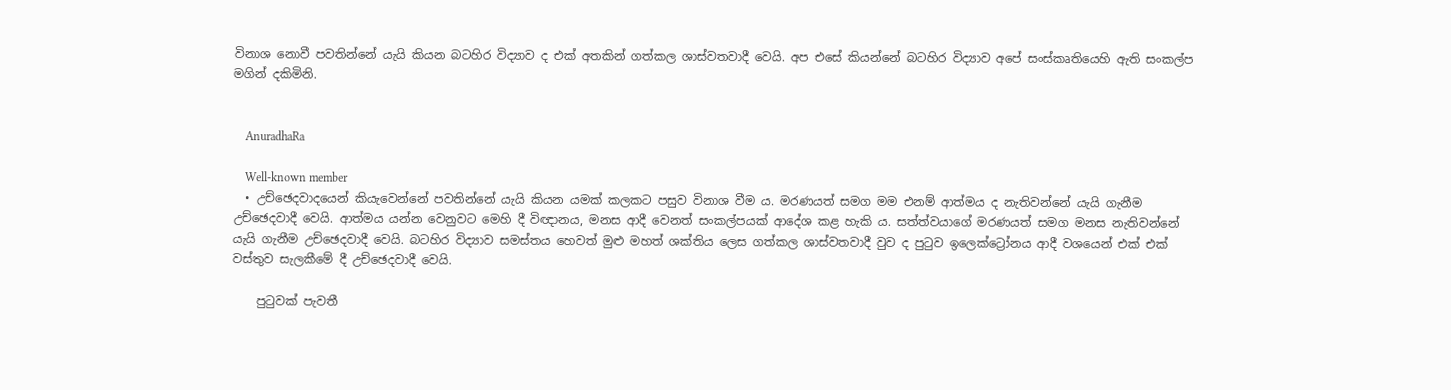විනාශ නොවී පවතින්නේ යැයි කියන බටහිර විද්‍යාව ද එක් අතකින් ගත්කල ශාස්වතවාදී වෙයි. අප එසේ කියන්නේ බටහිර විද්‍යාව අපේ සංස්කෘතියෙහි ඇති සංකල්ප මගින් දකිමිනි.


    AnuradhaRa

    Well-known member
  • උච්ඡෙදවාදයෙන් කියැවෙන්නේ පවතින්නේ යැයි කියන යමක් කලකට පසුව විනාශ වීම ය. මරණයත් සමග මම එනම් ආත්මය ද නැතිවන්නේ යැයි ගැනීම උච්ඡෙදවාදී වෙයි. ආත්මය යන්න වෙනුවට මෙහි දී විඥානය, මනස ආදී වෙනත් සංකල්පයක් ආදේශ කළ හැකි ය. සත්ත්වයාගේ මරණයත් සමග මනස නැතිවන්නේ යැයි ගැනීම උච්ඡෙදවාදී වෙයි. බටහිර විද්‍යාව සමස්තය හෙවත් මුළු මහත් ශක්තිය ලෙස ගත්කල ශාස්වතවාදී වුව ද පුටුව ඉලෙක්ට්‍රෝනය ආදී වශයෙන් එක් එක් වස්තුව සැලකීමේ දී උච්ඡෙදවාදී වෙයි.

    පුටුවක් පැවතී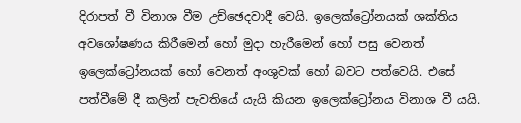දිරාපත් වී විනාශ වීම උච්ඡෙදවාදී වෙයි. ඉලෙක්ට්‍රෝනයක් ශක්තිය අවශෝෂණය කිරීමෙන් හෝ මුදා හැරීමෙන් හෝ පසු වෙනත් ඉලෙක්ට්‍රෝනයක් හෝ වෙනත් අංශුවක් හෝ බවට පත්වෙයි. එසේ පත්වීමේ දී කලින් පැවතියේ යැයි කියන ඉලෙක්ට්‍රෝනය විනාශ වී යයි.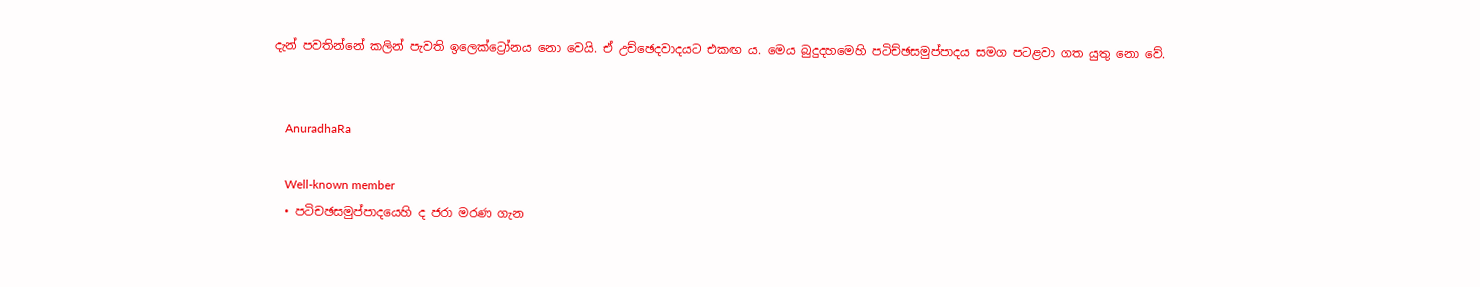දැන් පවතින්නේ කලින් පැවති ඉලෙක්ට්‍රෝනය නො වෙයි. ඒ උච්ඡෙදවාදයට එකඟ ය. මෙය බුදුදහමෙහි පටිච්ඡසමුප්පාදය සමග පටළවා ගත යුතු නො වේ.


    AnuradhaRa

    Well-known member
  • පටිචඡසමුප්පාදයෙහි ද ජරා මරණ ගැන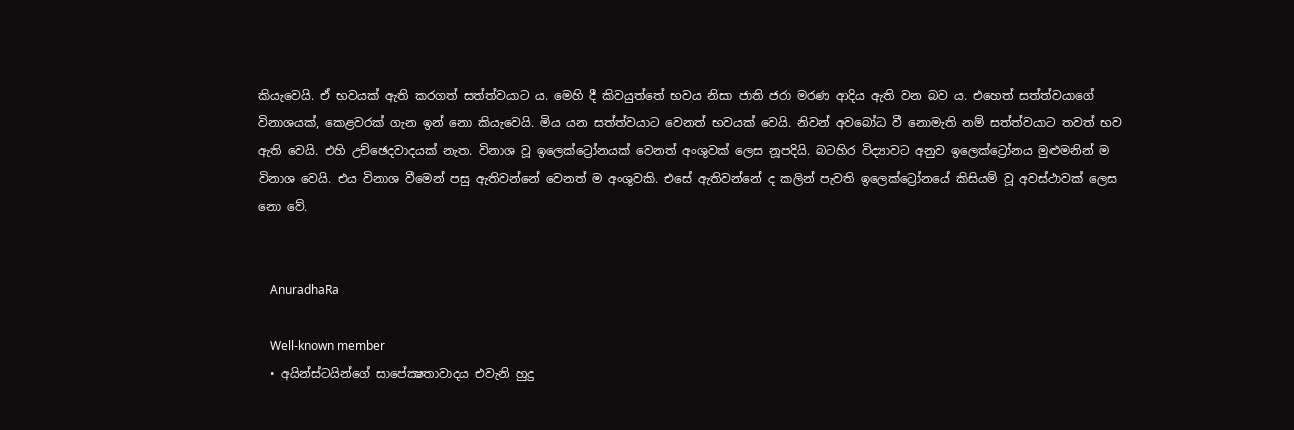කියැවෙයි. ඒ භවයක් ඇති කරගත් සත්ත්වයාට ය. මෙහි දී කිවයුත්තේ භවය නිසා ජාති ජරා මරණ ආදිය ඇති වන බව ය. එහෙත් සත්ත්වයාගේ විනාශයක්, කෙළවරක් ගැන ඉන් නො කියැවෙයි. මිය යන සත්ත්වයාට වෙනත් භවයක් වෙයි. නිවන් අවබෝධ වී නොමැති නම් සත්ත්වයාට තවත් භව ඇති වෙයි. එහි උච්ඡෙදවාදයක් නැත. විනාශ වූ ඉලෙක්ට්‍රෝනයක් වෙනත් අංශුවක් ලෙස නූපදියි. බටහිර විද්‍යාවට අනුව ඉලෙක්ට්‍රෝනය මුළුමනින් ම විනාශ වෙයි. එය විනාශ වීමෙන් පසු ඇතිවන්නේ වෙනත් ම අංශුවකි. එසේ ඇතිවන්නේ ද කලින් පැවති ඉලෙක්ට්‍රෝනයේ කිසියම් වූ අවස්ථාවක් ලෙස නො වේ.


    AnuradhaRa

    Well-known member
  • අයින්ස්ටයින්ගේ සාපේක්‍ෂතාවාදය එවැනි හුදු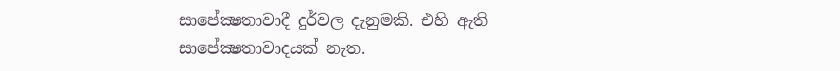සාපේක්‍ෂතාවාදී දුර්වල දැනුමකි. එහි ඇති සාපේක්‍ෂතාවාදයක් නැත.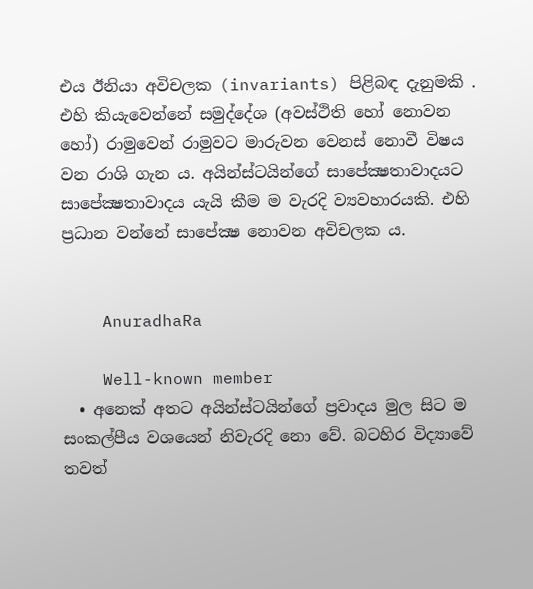එය ඊනියා අවිචලක (invariants) පිළිබඳ දැනුමකි . එහි කියැවෙන්නේ සමුද්දේශ (අවස්ථිති හෝ නොවන හෝ) රාමුවෙන් රාමුවට මාරුවන වෙනස් නොවී විෂය වන රාශි ගැන ය. අයින්ස්ටයින්ගේ සාපේක්‍ෂතාවාදයට සාපේක්‍ෂතාවාදය යැයි කීම ම වැරදි ව්‍යවහාරයකි. එහි ප්‍රධාන වන්නේ සාපේක්‍ෂ නොවන අවිචලක ය.


    AnuradhaRa

    Well-known member
  • අනෙක් අතට අයින්ස්ටයින්ගේ ප්‍රවාදය මුල සිට ම සංකල්පීය වශයෙන් නිවැරදි නො වේ. බටහිර විද්‍යාවේ තවත්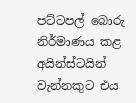පට්ටපල් බොරු නිර්මාණය කළ අයින්ස්ටයින් වැන්නකුට එය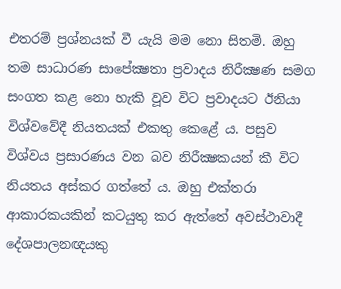එතරම් ප්‍රශ්නයක් වී යැයි මම නො සිතමි. ඔහු තම සාධාරණ සාපේක්‍ෂතා ප්‍රවාදය නිරීක්‍ෂණ සමග සංගත කළ නො හැකි වූව විට ප්‍රවාදයට ඊනියා විශ්වවේදී නියතයක් එකතු කෙළේ ය. පසුව විශ්වය ප්‍රසාරණය වන බව නිරීක්‍ෂකයන් කී විට නියතය අස්කර ගත්තේ ය. ඔහු එක්තරා ආකාරකයකින් කටයුතු කර ඇත්තේ අවස්ථාවාදී දේශපාලනඥයකු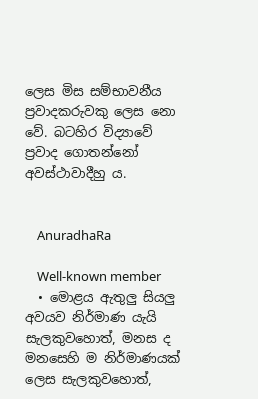ලෙස මිස සම්භාවනීය ප්‍රවාදකරුවකු ලෙස නො වේ. බටහිර විද්‍යාවේ ප්‍රවාද ගොතන්නෝ අවස්ථාවාදීහු ය.


    AnuradhaRa

    Well-known member
  • මොළය ඇතුලු සියලු අවයව නිර්මාණ යැයි සැලකුවහොත්, මනස ද මනසෙහි ම නිර්මාණයක් ලෙස සැලකුවහොත්,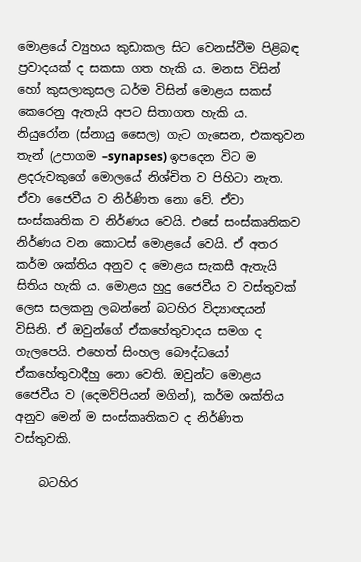මොළයේ ව්‍යුහය කුඩාකල සිට වෙනස්වීම පිළිබඳ ප්‍රවාදයක් ද සකසා ගත හැකි ය. මනස විසින් හෝ කුසලාකුසල ධර්ම විසින් මොළය සකස් කෙරෙනු ඇතැයි අපට සිතාගත හැකි ය. නියුරෝන (ස්නායු ‍සෛල) ගැට ගැසෙන, එකතුවන තැන් (උපාගම –synapses) ඉපදෙන විට ම ළදරුවකුගේ මොලයේ නිශ්චිත ව පිහිටා නැත. ඒවා ජෛවීය ව නිර්ණිත නො වේ. ඒවා සංස්කෘතික ව නිර්ණය වෙයි. එසේ සංස්කෘතිකව නිර්ණය වන කොටස් මොළයේ වෙයි. ඒ අතර කර්ම ශක්තිය අනුව ද මොළය සැකසී ඇතැයි සිතිය හැකි ය. මොළය හුදු ජෛවීය ව වස්තුවක් ලෙස සලකනු ලබන්නේ බටහිර විද්‍යාඥයන් විසිනි. ඒ ඔවුන්ගේ ඒකහේතුවාදය සමග ද ගැලපෙයි. එහෙත් සිංහල බෞද්ධයෝ ඒකහේතුවාදීහු නො වෙති. ඔවුන්ට මොළය ජෛවීය ව (දෙමව්පියන් මගින්), කර්ම ශක්තිය අනුව මෙන් ම සංස්කෘතිකව ද නිර්ණිත වස්තුවකි.

    බටහිර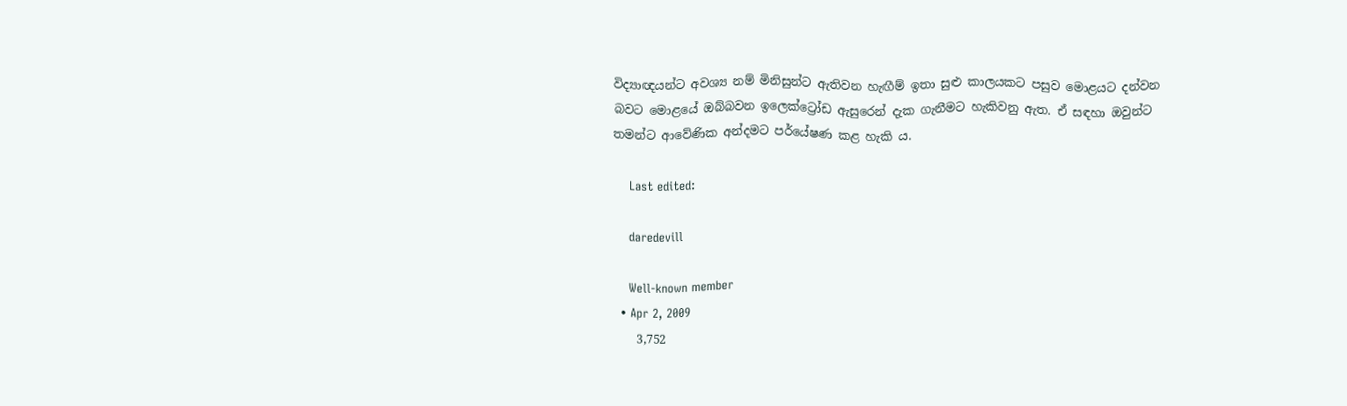විද්‍යාඥයන්ට අවශ්‍ය නම් මිනිසුන්ට ඇතිවන හැඟීම් ඉතා සුළු කාලයකට පසුව මොළයට දන්වන බවට මොළයේ ඔබ්බවන ඉලෙක්ට්‍රෝඩ ඇසුරෙන් දැක ගැනීමට හැකිවනු ඇත. ඒ සඳහා ඔවුන්ට තමන්ට ආවේණික අන්දමට පර්යේෂණ කළ හැකි ය.

    Last edited:

    daredevill

    Well-known member
  • Apr 2, 2009
    3,752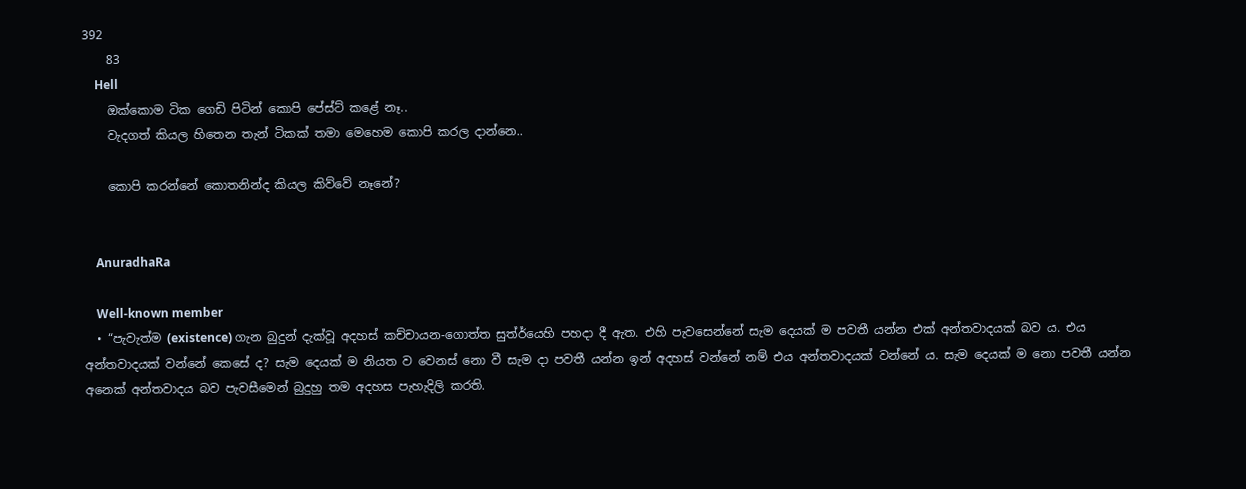392
    83
    Hell
    ඔක්කොම ටික ගෙඩි පිටින් කොපි පේස්ට් කළේ නෑ..
    වැදගත් කියල හිතෙන තැන් ටිකක් තමා මෙහෙම කොපි කරල දාන්නෙ..

    කොපි කරන්නේ කොතනින්ද කියල කිව්වේ නෑනේ?


    AnuradhaRa

    Well-known member
  • “පැවැත්ම (existence) ගැන බුදුන් දැක්‌වූ අදහස්‌ කච්චායන-ගොත්ත සුත්ර්යෙහි පහදා දී ඇත. එහි පැවසෙන්නේ සැම දෙයක්‌ ම පවතී යන්න එක්‌ අන්තවාදයක්‌ බව ය. එය අන්තවාදයක්‌ වන්නේ කෙසේ ද? සැම දෙයක්‌ ම නියත ව වෙනස්‌ නො වී සැම දා පවතී යන්න ඉන් අදහස්‌ වන්නේ නම් එය අන්තවාදයක්‌ වන්නේ ය. සැම දෙයක්‌ ම නො පවතී යන්න අනෙක්‌ අන්තවාදය බව පැවසීමෙන් බුදුහු තම අදහස පැහැදිලි කරති.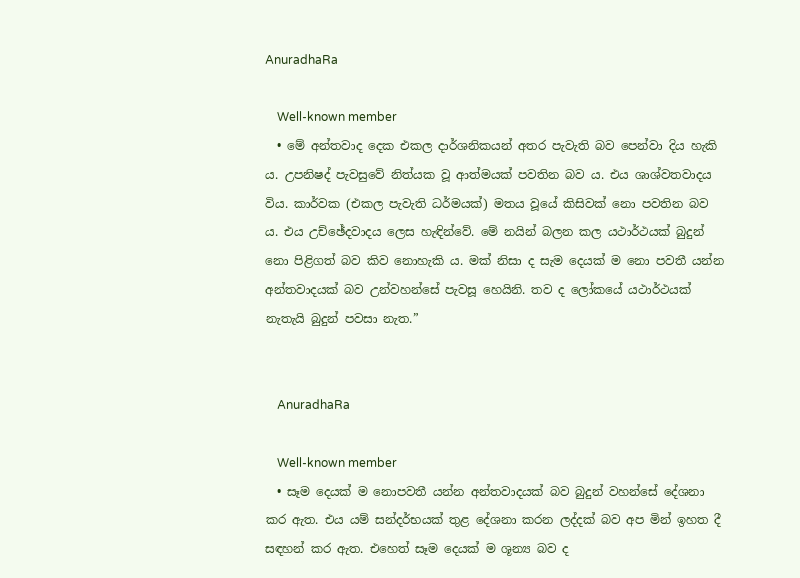AnuradhaRa

    Well-known member
  • මේ අන්තවාද දෙක එකල දාර්ශනිකයන් අතර පැවැති බව පෙන්වා දිය හැකි ය. උපනිෂද් පැවසුවේ නිත්යක වූ ආත්මයක්‌ පවතින බව ය. එය ශාශ්වතවාදය විය. කාර්වක (එකල පැවැති ධර්මයක්‌) මතය වූයේ කිසිවක්‌ නො පවතින බව ය. එය උච්ඡේදවාදය ලෙස හැඳින්වේ. මේ නයින් බලන කල යථාර්ථයක්‌ බුදුන් නො පිළිගත් බව කිව නොහැකි ය. මක්‌ නිසා ද සැම දෙයක්‌ ම නො පවතී යන්න අන්තවාදයක්‌ බව උන්වහන්සේ පැවසූ හෙයිනි. තව ද ලෝකයේ යථාර්ථයක්‌ නැතැයි බුදුන් පවසා නැත.”


    AnuradhaRa

    Well-known member
  • සෑම දෙයක් ම නොපවතී යන්න අන්තවාදයක් බව බුදුන් වහන්සේ දේශනා කර ඇත. එය යම් සන්දර්භයක් තුළ දේශනා කරන ලද්දක් බව අප මින් ඉහත දී සඳහන් කර ඇත. එහෙත් සෑම දෙයක් ම ශූන්‍ය බව ද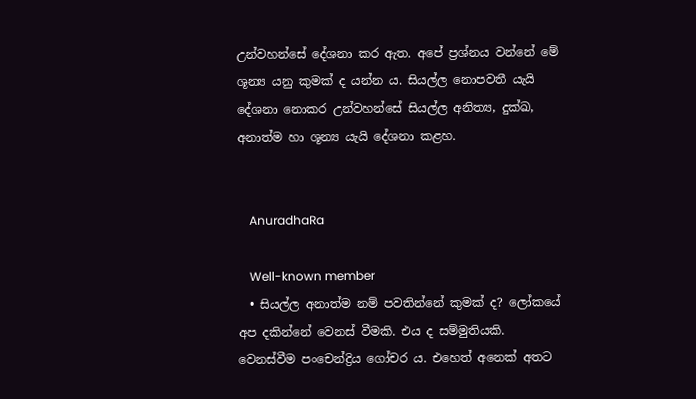උන්වහන්සේ දේශනා කර ඇත. අපේ ප්‍රශ්නය වන්නේ මේ ශූන්‍ය යනු කුමක් ද යන්න ය. සියල්ල නොපවතී යැයි දේශනා නොකර උන්වහන්සේ සියල්ල අනිත්‍ය, දුක්ඛ, අනාත්ම හා ශූන්‍ය යැයි දේශනා කළහ.


    AnuradhaRa

    Well-known member
  • සියල්ල අනාත්ම නම් පවතින්නේ කුමක් ද? ලෝකයේ අප දකින්නේ වෙනස් වීමකි. එය ද සම්මුතියකි. වෙනස්වීම පංචෙන්ද්‍රිය ගෝචර ය. එහෙත් අනෙක් අතට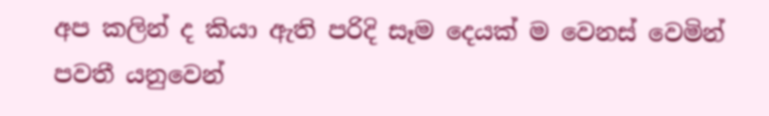අප කලින් ද කියා ඇති පරිදි සෑම දෙයක් ම වෙනස් වෙමින් පවතී යනුවෙන්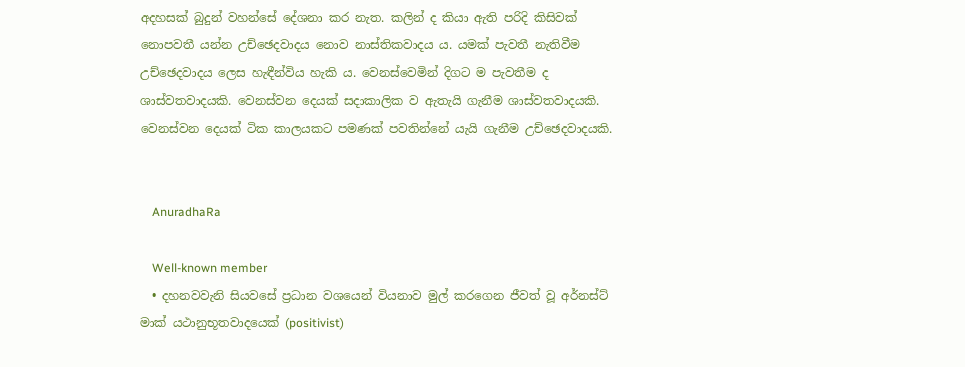අදහසක් බුදුන් වහන්සේ දේශනා කර නැත. කලින් ද කියා ඇති පරිදි කිසිවක් නොපවතී යන්න උච්ඡෙදවාදය නොව නාස්තිකවාදය ය. යමක් පැවතී නැතිවීම උච්ඡෙදවාදය ලෙස හැඳීන්විය හැකි ය. වෙනස්වෙමින් දිගට ම පැවතීම ද ශාස්වතවාදයකි. වෙනස්වන දෙයක් සදාකාලික ව ඇතැයි ගැනීම ශාස්වතවාදයකි. වෙනස්වන දෙයක් ටික කාලයකට පමණක් පවතින්නේ යැයි ගැනීම උච්ඡෙදවාදයකි.


    AnuradhaRa

    Well-known member
  • දහනවවැනි සියවසේ ප්‍රධාන වශයෙන් වියනාව මුල් කරගෙන ජීවත් වූ අර්නස්ට් මාක් යථානුභූතවාදයෙක් (positivist)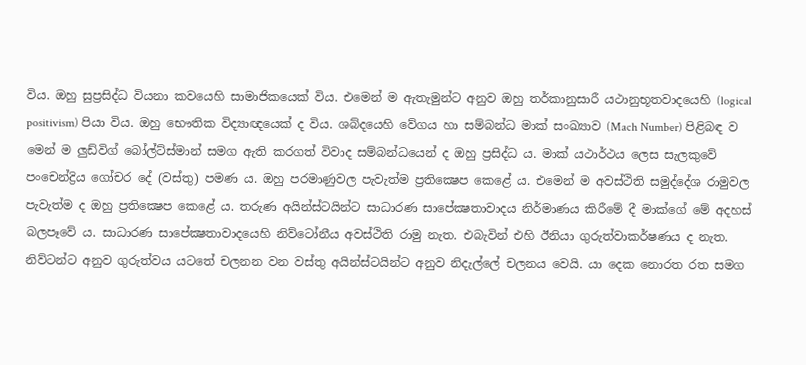විය. ඔහු සුප්‍රසිද්ධ වියනා කවයෙහි සාමාජිකයෙක් විය. එමෙන් ම ඇතැමුන්ට අනුව ඔහු තර්කානුසාරී යථානුභූතවාදයෙහි (logical positivism) පියා විය. ඔහු භෞතික විද්‍යාඥයෙක් ද විය. ශබ්දයෙහි වේගය හා සම්බන්ධ මාක් සංඛ්‍යාව (Mach Number) පිළිබඳ ව මෙන් ම ලුඩ්විග් බෝල්ට්ස්මාන් සමග ඇති කරගත් විවාද සම්බන්ධයෙන් ද ඔහු ප්‍රසිද්ධ ය. මාක් යථාර්ථය ලෙස සැලකුවේ පංචෙන්ද්‍රිය ගෝචර දේ (වස්තු) පමණ ය. ඔහු පරමාණුවල පැවැත්ම ප්‍රතික්‍ෂෙප කෙළේ ය. එමෙන් ම අවස්ථිති සමුද්දේශ රාමුවල පැවැත්ම ද ඔහු ප්‍රතික්‍ෂෙප කෙළේ ය. තරුණ අයින්ස්ටයින්ට සාධාරණ සාපේක්‍ෂතාවාදය නිර්මාණය කිරීමේ දී මාක්ගේ මේ අදහස් බලපෑවේ ය. සාධාරණ සාපේක්‍ෂතාවාදයෙහි නිව්ටෝනීය අවස්ථිති රාමු නැත. එබැවින් එහි ඊනියා ගුරුත්වාකර්ෂණය ද නැත. නිව්ටන්ට අනුව ගුරුත්වය යටතේ චලනන වන වස්තු අයින්ස්ටයින්ට අනුව නිදැල්ලේ චලනය වෙයි. යා දෙක නොරත රත සමග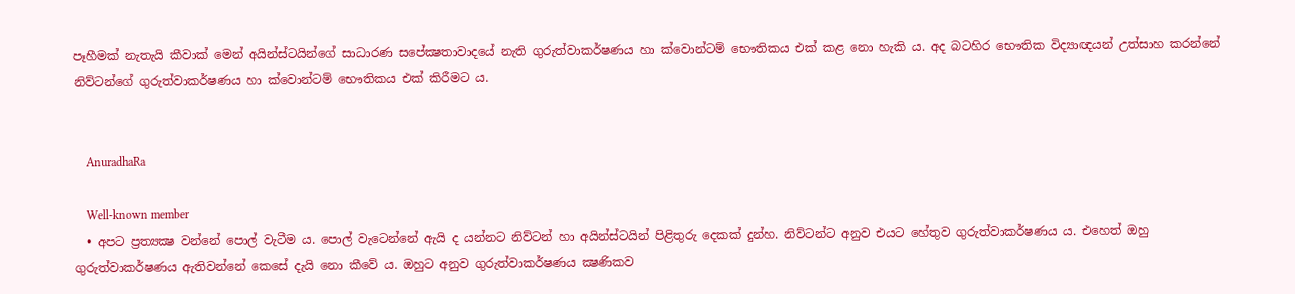පෑහීමක් නැතැයි කීවාක් මෙන් අයින්ස්ටයින්ගේ සාධාරණ සපේක්‍ෂතාවාදයේ නැති ගුරුත්වාකර්ෂණය හා ක්වොන්ටම් භෞතිකය එක් කළ නො හැකි ය. අද බටහිර භෞතික විද්‍යාඥයන් උත්සාහ කරන්නේ නිව්ටන්ගේ ගුරුත්වාකර්ෂණය හා ක්වොන්ටම් භෞතිකය එක් කිරීමට ය.


    AnuradhaRa

    Well-known member
  • අපට ප්‍රත්‍යක්‍ෂ වන්නේ පොල් වැටීම ය. පොල් වැටෙන්නේ ඇයි ද යන්නට නිව්ටන් හා අයින්ස්ටයින් පිළිතුරු දෙකක් දුන්හ. නිව්ටන්ට අනුව එයට හේතුව ගුරුත්වාකර්ෂණය ය. එහෙත් ඔහු ගුරුත්වාකර්ෂණය ඇතිවන්නේ කෙසේ දැයි නො කීවේ ය. ඔහුට අනුව ගුරුත්වාකර්ෂණය ක්‍ෂණිකව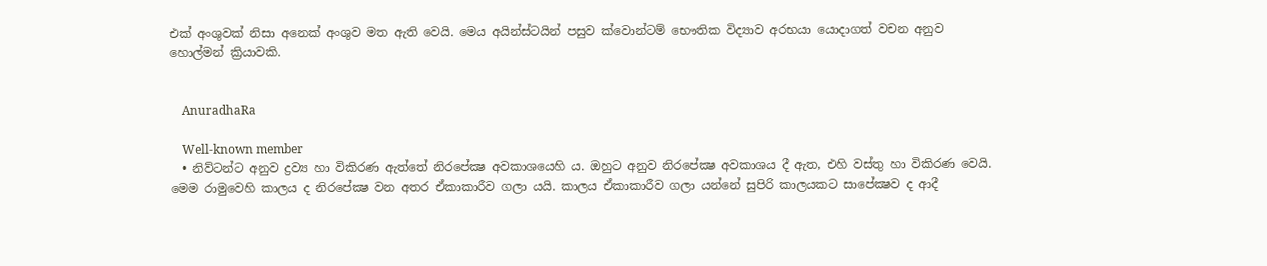එක් අංශුවක් නිසා අනෙක් අංශුව මත ඇති වෙයි. මෙය අයින්ස්ටයින් පසුව ක්වොන්ටම් භෞතික විද්‍යාව අරභයා යොදාගත් වචන අනුව හොල්මන් ක්‍රියාවකි.


    AnuradhaRa

    Well-known member
  • නිව්ටන්ට අනුව ද්‍රව්‍ය හා විකිරණ ඇත්තේ නිරපේක්‍ෂ අවකාශයෙහි ය. ඔහුට අනුව නිරපේක්‍ෂ අවකාශය දී ඇත, එහි වස්තු හා විකිරණ වෙයි. මෙම රාමුවෙහි කාලය ද නිරපේක්‍ෂ වන අතර ඒකාකාරීව ගලා යයි. කාලය ඒකාකාරීව ගලා යන්නේ සුපිරි කාලයකට සාපේක්‍ෂව ද ආදී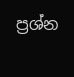ප්‍රශ්න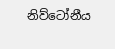නිව්ටෝනීය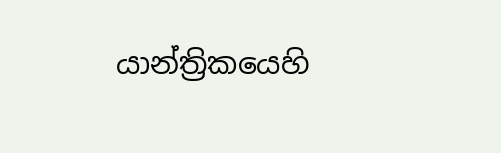යාන්ත්‍රිකයෙහි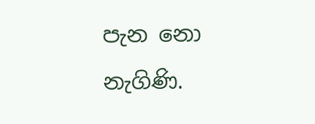පැන නො නැගිණි.